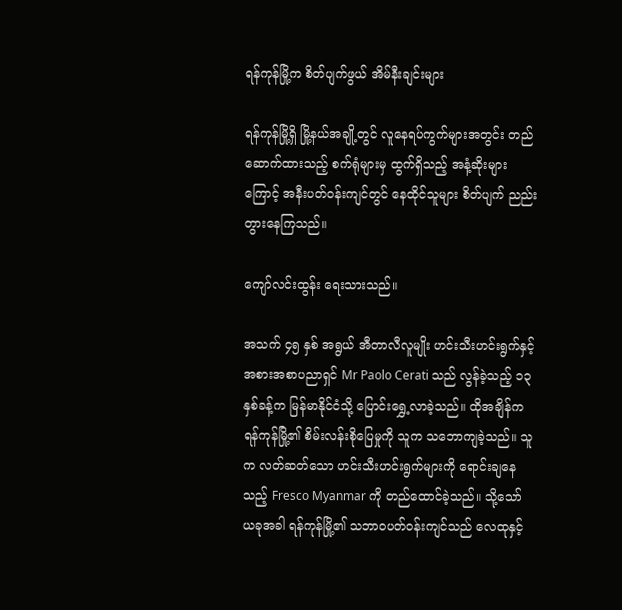ရန်ကုန်မြို့က စိတ်ပျက်ဖွယ် အိမ်နီးချင်းများ

ရန်ကုန်မြို့ရှိ မြို့နယ်အချို့တွင် လူနေရပ်ကွက်များအတွင်း တည်ဆောက်ထားသည့် စက်ရုံများမှ ထွက်ရှိသည့် အနံ့ဆိုးများကြောင့် အနီးပတ်ဝန်းကျင်တွင် နေထိုင်သူများ စိတ်ပျက် ညည်းတွားနေကြသည်။

ကျော်လင်းထွန်း ရေးသားသည်။

အသက် ၄၅ နှစ် အရွယ် အီတာလီလူမျိုး ဟင်းသီးဟင်းရွက်နှင့် အစားအစာပညာရှင် Mr Paolo Cerati သည် လွန်ခဲ့သည့် ၁၃ နှစ်ခန့်က မြန်မာနိုင်ငံသို့ ပြောင်းရွှေ့လာခဲ့သည်။ ထိုအချိန်က ရန်ကုန်မြို့၏ စိမ်းလန်းစိုပြေမှုကို သူက သဘောကျခဲ့သည်။ သူက လတ်ဆတ်သော ဟင်းသီးဟင်းရွက်များကို ရောင်းချနေသည့် Fresco Myanmar ကို တည်ထောင်ခဲ့သည်။ သို့သော် ယခုအခါ ရန်ကုန်မြို့၏ သဘာဝပတ်ဝန်းကျင်သည် လေထုနှင့်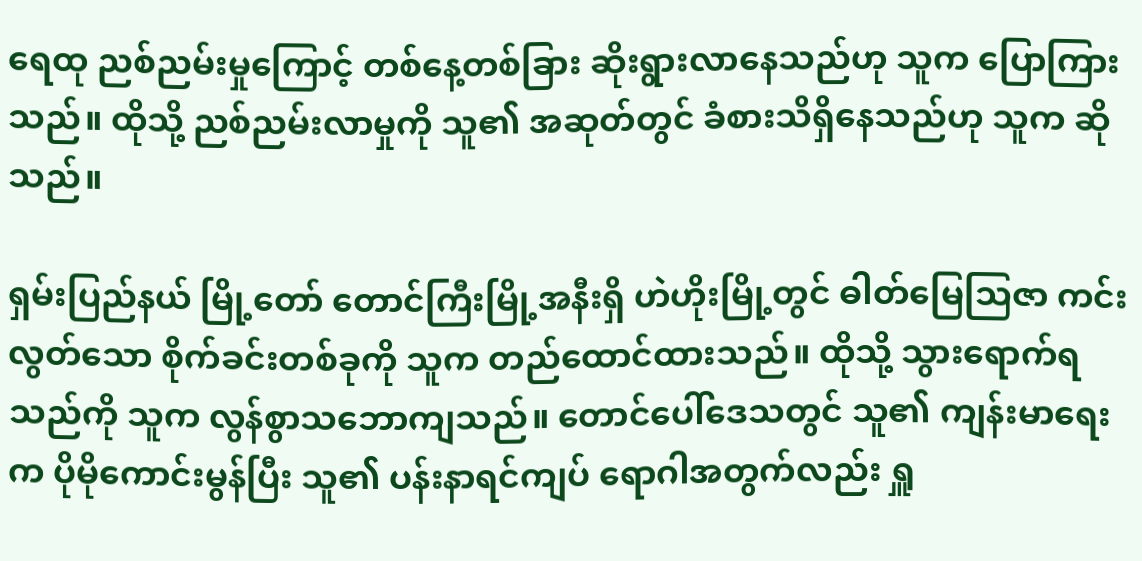ရေထု ညစ်ညမ်းမှုကြောင့် တစ်နေ့တစ်ခြား ဆိုးရွားလာနေသည်ဟု သူက ပြောကြားသည်။ ထိုသို့ ညစ်ညမ်းလာမှုကို သူ၏ အဆုတ်တွင် ခံစားသိရှိနေသည်ဟု သူက ဆိုသည်။

ရှမ်းပြည်နယ် မြို့တော် တောင်ကြီးမြို့အနီးရှိ ဟဲဟိုးမြို့တွင် ဓါတ်မြေသြဇာ ကင်းလွတ်သော စိုက်ခင်းတစ်ခုကို သူက တည်ထောင်ထားသည်။ ထိုသို့ သွားရောက်ရသည်ကို သူက လွန်စွာသဘောကျသည်။ တောင်ပေါ်ဒေသတွင် သူ၏ ကျန်းမာရေးက ပိုမိုကောင်းမွန်ပြီး သူ၏ ပန်းနာရင်ကျပ် ရောဂါအတွက်လည်း ရှူ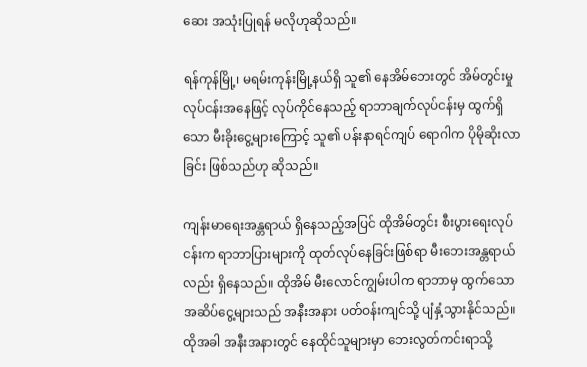ဆေး အသုံးပြုရန် မလိုဟုဆိုသည်။

ရန်ကုန်မြို့၊ မရမ်းကုန်းမြို့နယ်ရှိ သူ၏ နေအိမ်ဘေးတွင် အိမ်တွင်းမှုလုပ်ငန်းအနေဖြင့် လုပ်ကိုင်နေသည့် ရာဘာချက်လုပ်ငန်းမှ ထွက်ရှိသော မီးခိုးငွေ့များကြောင့် သူ၏ ပန်းနာရင်ကျပ် ရောဂါက ပိုမိုဆိုးလာခြင်း ဖြစ်သည်ဟု ဆိုသည်။

ကျန်းမာရေးအန္တရာယ် ရှိနေသည့်အပြင် ထိုအိမ်တွင်း စီးပွားရေးလုပ်ငန်းက ရာဘာပြားများကို ထုတ်လုပ်နေခြင်းဖြစ်ရာ မီးဘေးအန္တရာယ်လည်း ရှိနေသည်။ ထိုအိမ် မီးလောင်ကျွမ်းပါက ရာဘာမှ ထွက်သော အဆိပ်ငွေ့များသည် အနီးအနား ပတ်ဝန်းကျင်သို့ ပျံနှံ့သွားနိုင်သည်။ ထိုအခါ အနီးအနားတွင် နေထိုင်သူများမှာ ဘေးလွတ်ကင်းရာသို့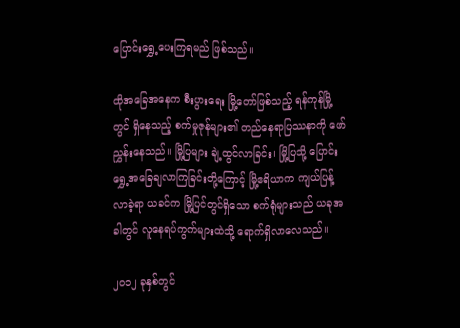ပြောင်းရွှေ့ပေးကြရမည် ဖြစ်သည်။

ထိုအခြေအနေက စီးပွားရေး မြို့တော်ဖြစ်သည့် ရန်ကုန်မြို့တွင် ရှိနေသည့် စက်မှုဇုန်များ၏ တည်နေရာပြဿနာကို ဖော်ညွှန်းနေသည်။ မြို့ပြများ ချဲ့ထွင်လာခြင်း၊ မြို့ပြသို့ ပြောင်းရွှေ့အခြေချလာကြခြင်းတို့ကြောင့် မြို့ဧရိယာက ကျယ်ပြန့်လာခဲ့ရာ ယခင်က မြို့ပြင်တွင်ရှိသော စက်ရုံများသည် ယခုအခါတွင် လူနေရပ်ကွက်များထဲသို့ ရောက်ရှိလာလေသည်။

၂၀၁၂ ခုနှစ်တွင်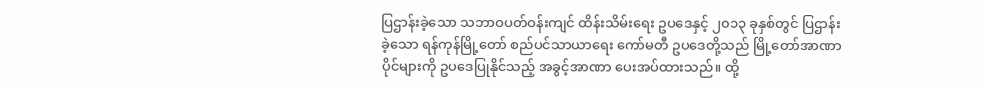ပြဌာန်းခဲ့သော သဘာဝပတ်ဝန်းကျင် ထိန်းသိမ်းရေး ဥပဒေနှင့် ၂၀၁၃ ခုနှစ်တွင် ပြဌာန်းခဲ့သော ရန်ကုန်မြို့တော် စည်ပင်သာယာရေး ကော်မတီ ဥပဒေတို့သည် မြို့တော်အာဏာပိုင်များကို ဥပဒေပြုနိုင်သည့် အခွင့်အာဏာ ပေးအပ်ထားသည်။ ထို့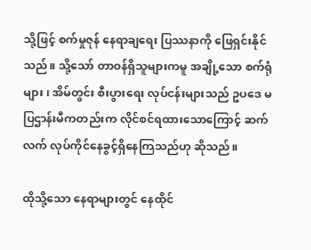သို့ဖြင့် စက်မှုဇုန် နေရာချရေး ပြဿနာကို ဖြေရှင်းနိုင်သည်။ သို့သော် တာဝန်ရှိသူများကမူ အချို့သော စက်ရုံများ၊ အိမ်တွင်း စီးပွားရေး လုပ်ငန်းများသည် ဥပဒေ မပြဌာန်းမီကတည်းက လိုင်စင်ရထားသောကြောင့် ဆက်လက် လုပ်ကိုင်နေခွင့်ရှိနေကြသည်ဟု ဆိုသည်။

ထိုသို့သော နေရာများတွင် နေထိုင်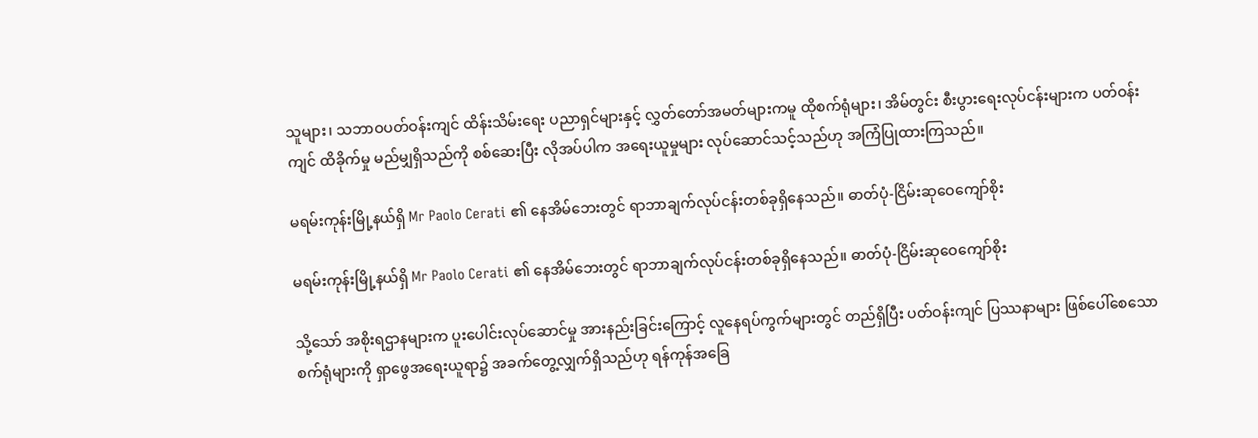သူများ၊ သဘာဝပတ်ဝန်းကျင် ထိန်းသိမ်းရေး ပညာရှင်များနှင့် လွှတ်တော်အမတ်များကမူ ထိုစက်ရုံများ၊ အိမ်တွင်း စီးပွားရေးလုပ်ငန်းများက ပတ်ဝန်းကျင် ထိခိုက်မှု မည်မျှရှိသည်ကို စစ်ဆေးပြီး လိုအပ်ပါက အရေးယူမှုများ လုပ်ဆောင်သင့်သည်ဟု အကြံပြုထားကြသည်။

မရမ်းကုန်းမြို့နယ်ရှိ Mr Paolo Cerati ၏ နေအိမ်ဘေးတွင် ရာဘာချက်လုပ်ငန်းတစ်ခုရှိနေသည်။ ဓာတ်ပုံ-ငြိမ်းဆုဝေကျော်စိုး

မရမ်းကုန်းမြို့နယ်ရှိ Mr Paolo Cerati ၏ နေအိမ်ဘေးတွင် ရာဘာချက်လုပ်ငန်းတစ်ခုရှိနေသည်။ ဓာတ်ပုံ-ငြိမ်းဆုဝေကျော်စိုး

သို့သော် အစိုးရဌာနများက ပူးပေါင်းလုပ်ဆောင်မှု အားနည်းခြင်းကြောင့် လူနေရပ်ကွက်များတွင် တည်ရှိပြီး ပတ်ဝန်းကျင် ပြဿနာများ ဖြစ်ပေါ်စေသော စက်ရုံများကို ရှာဖွေအရေးယူရာ၌ အခက်တွေ့လျှက်ရှိသည်ဟု ရန်ကုန်အခြေ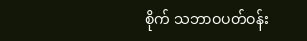စိုက် သဘာဝပတ်ဝန်း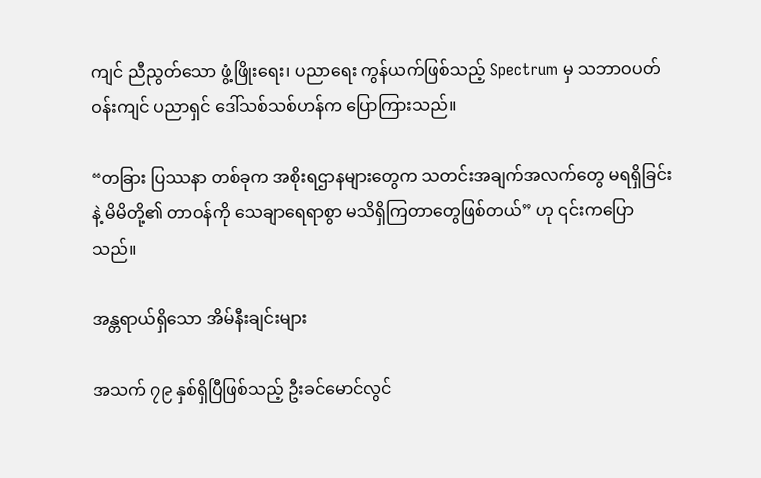ကျင် ညီညွတ်သော ဖွံ့ဖြိုးရေး၊ ပညာရေး ကွန်ယက်ဖြစ်သည့် Spectrum မှ သဘာဝပတ်ဝန်းကျင် ပညာရှင် ဒေါ်သစ်သစ်ဟန်က ပြောကြားသည်။

“တခြား ပြဿနာ တစ်ခုက အစိုးရဌာနများတွေက သတင်းအချက်အလက်တွေ မရရှိခြင်းနဲ့ မိမိတို့၏ တာဝန်ကို သေချာရေရာစွာ မသိရှိကြတာတွေဖြစ်တယ်” ဟု ၎င်းကပြောသည်။

အန္တရာယ်ရှိသော အိမ်နီးချင်းများ

အသက် ၇၉ နှစ်ရှိပြီဖြစ်သည့် ဦးခင်မောင်လွင်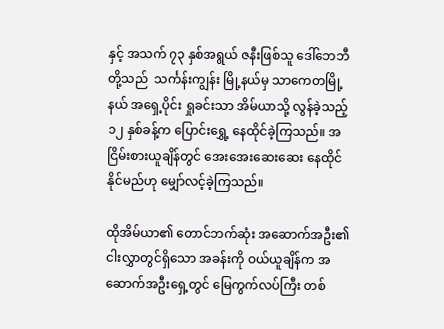နှင့် အသက် ၇၃ နှစ်အရွယ် ဇနီးဖြစ်သူ ဒေါ်ဘေဘီတို့သည်  သင်္ကန်းကျွန်း မြို့နယ်မှ သာကေတမြို့နယ် အရှေ့ပိုင်း ရှုခင်းသာ အိမ်ယာသို့ လွန်ခဲ့သည့် ၁၂ နှစ်ခန့်က ပြောင်းရွှေ့ နေထိုင်ခဲ့ကြသည်။ အငြိမ်းစားယူချိန်တွင် အေးအေးဆေးဆေး နေထိုင်နိုင်မည်ဟု မျှော်လင့်ခဲ့ကြသည်။

ထိုအိမ်ယာ၏ တောင်ဘက်ဆုံး အဆောက်အဦး၏ ငါးလွှာတွင်ရှိသော အခန်းကို ဝယ်ယူချိန်က အဆောက်အဦးရှေ့တွင် မြေကွက်လပ်ကြီး တစ်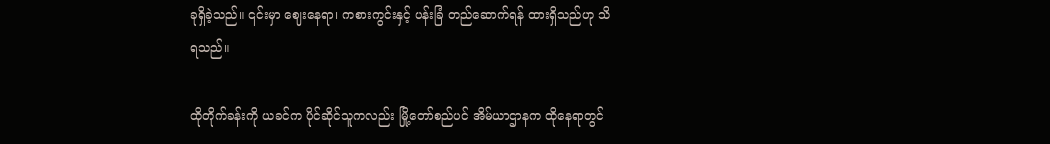ခုရှိခဲ့သည်။ ၎င်းမှာ ဈေးနေရာ၊ ကစားကွင်းနှင့် ပန်းခြံ တည်ဆောက်ရန် ထားရှိသည်ဟု သိရသည်။

ထိုတိုက်ခန်းကို ယခင်က ပိုင်ဆိုင်သူကလည်း မြို့တော်စည်ပင် အိမ်ယာဌာနက ထိုနေရာတွင်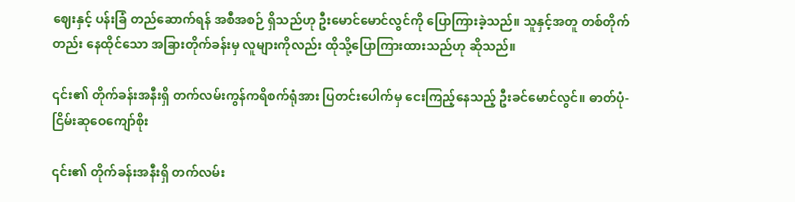ဈေးနှင့် ပန်းခြံ တည်ဆောက်ရန် အစီအစဉ် ရှိသည်ဟု ဦးမောင်မောင်လွင်ကို ပြောကြားခဲ့သည်။ သူနှင့်အတူ တစ်တိုက်တည်း နေထိုင်သော အခြားတိုက်ခန်းမှ လူများကိုလည်း ထိုသို့ပြောကြားထားသည်ဟု ဆိုသည်။

၎င်း၏ တိုက်ခန်းအနီးရှိ တက်လမ်းကွန်ကရိစက်ရုံအား ပြတင်းပေါက်မှ ငေးကြည့်နေသည့် ဦးခင်မောင်လွင်။ ဓာတ်ပုံ-ငြိမ်းဆုဝေကျော်စိုး

၎င်း၏ တိုက်ခန်းအနီးရှိ တက်လမ်း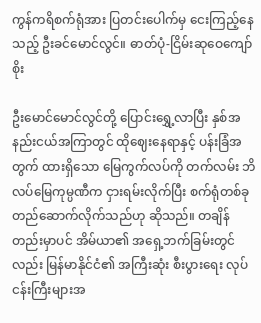ကွန်ကရိစက်ရုံအား ပြတင်းပေါက်မှ ငေးကြည့်နေသည့် ဦးခင်မောင်လွင်။ ဓာတ်ပုံ-ငြိမ်းဆုဝေကျော်စိုး

ဦးမောင်မောင်လွင်တို့ ပြောင်းရွှေ့လာပြီး နှစ်အနည်းငယ်အကြာတွင် ထိုဈေးနေရာနှင့် ပန်းခြံအတွက် ထားရှိသော မြေကွက်လပ်ကို တက်လမ်း ဘိလပ်မြေကုမ္ပဏီက ငှားရမ်းလိုက်ပြီး စက်ရုံတစ်ခု တည်ဆောက်လိုက်သည်ဟု ဆိုသည်။ တချိန်တည်းမှာပင် အိမ်ယာ၏ အရှေ့ဘက်ခြမ်းတွင်လည်း မြန်မာနိုင်ငံ၏ အကြီးဆုံး စီးပွားရေး လုပ်ငန်းကြီးများအ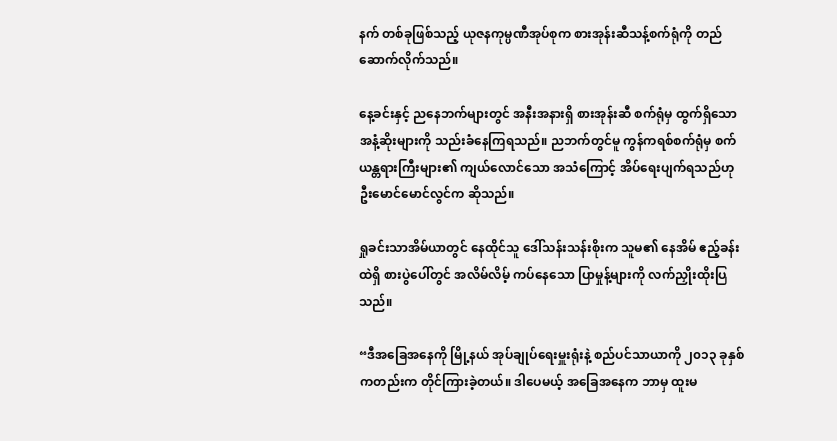နက် တစ်ခုဖြစ်သည့် ယုဇနကုမ္ပဏီအုပ်စုက စားအုန်းဆီသန့်စက်ရုံကို တည်ဆောက်လိုက်သည်။

နေ့ခင်းနှင့် ညနေဘက်များတွင် အနီးအနားရှိ စားအုန်းဆီ စက်ရုံမှ ထွက်ရှိသော အနံ့ဆိုးများကို သည်းခံနေကြရသည်။ ညဘက်တွင်မူ ကွန်ကရစ်စက်ရုံမှ စက်ယန္တရားကြီးများ၏ ကျယ်လောင်သော အသံကြောင့် အိပ်ရေးပျက်ရသည်ဟု ဦးမောင်မောင်လွင်က ဆိုသည်။

ရှုခင်းသာအိမ်ယာတွင် နေထိုင်သူ ဒေါ်သန်းသန်းစိုးက သူမ၏ နေအိမ် ဧည့်ခန်းထဲရှိ စားပွဲပေါ်တွင် အလိမ်လိမ့် ကပ်နေသော ပြာမှုန့်များကို လက်ညှိုးထိုးပြသည်။

“ဒီအခြေအနေကို မြို့နယ် အုပ်ချုပ်ရေးမှူးရုံးနဲ့ စည်ပင်သာယာကို ၂၀၁၃ ခုနှစ်ကတည်းက တိုင်ကြားခဲ့တယ်။ ဒါပေမယ့် အခြေအနေက ဘာမှ ထူးမ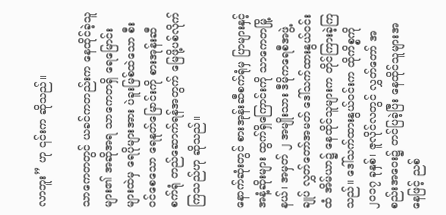လာဘူး” ဟု ၎င်းက ဆိုသည်။

သာကေတတွင် ယခင်ကတည်းက နေထိုင်ခဲ့သူများ၏ အဆိုအရ သာကေတရှိ ရေမြောင်းများထဲမှ ရေပိုများအား ပဲခူးမြစ်ထဲသော စီးဝင်စေသော ရေနုတ်မြောင်းကို စားအုန်းဆီစက်ရုံ တည်ဆောက်ရန်အတွက် မြေဖို့ပစ်လိုက်ကြသည်ဟု ဆိုသည်။

နောက်ဆုံးတွင် စားအုန်းဆီစက်ရုံမှ ပြာများနှင့် အနံ့ဆိုးများ ထွက်ရှိကြောင်းကို သာကေတမြို့နယ်၊ အမှတ် ၂ အမျိုးသား ဒီမိုကရေစီအဖွဲ့ချုပ် လွှတ်တော်အမတ် ဒေါ်သက်ထားနွယ်ဝင်းထံ အိမ်ယာ၌ နေထိုင်သူများက တိုင်ကြားခဲ့ကြသည်။ ဒေါ်သက်ထားနွယ်ဝင်းက ထိုကိစ္စကို ၂၀၁၇ ခုနှစ်၊ ဇူလိုင်လတွင် လွှတ်တော် အစည်းအဝေး၌ တင်ပြခဲ့ပြီး နေထိုင်သူများအနေဖြင့် ညစ်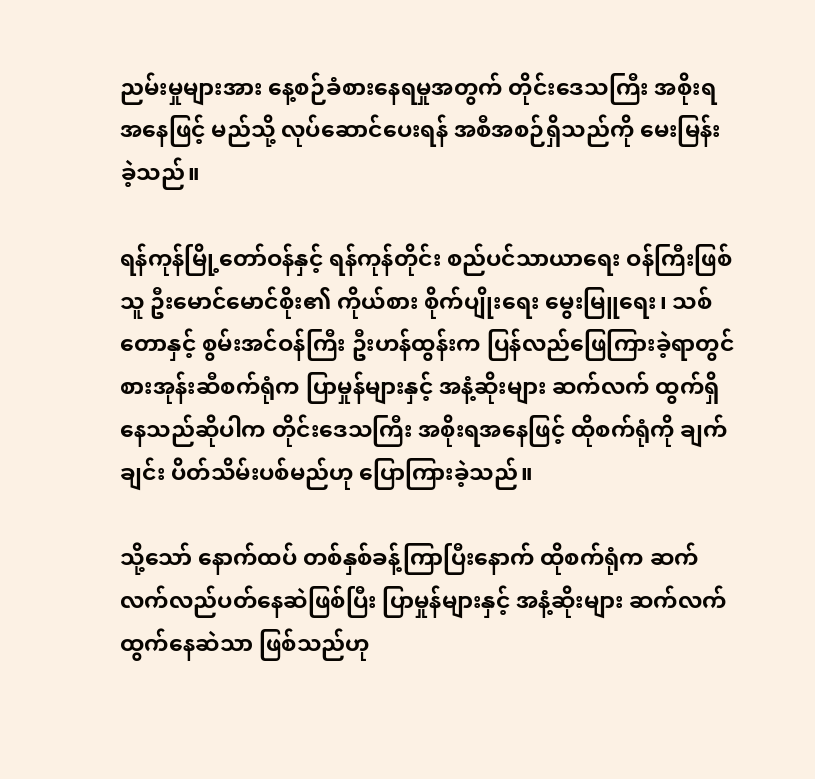ညမ်းမှုများအား နေ့စဉ်ခံစားနေရမှုအတွက် တိုင်းဒေသကြီး အစိုးရအနေဖြင့် မည်သို့ လုပ်ဆောင်ပေးရန် အစီအစဉ်ရှိသည်ကို မေးမြန်းခဲ့သည်။

ရန်ကုန်မြို့တော်ဝန်နှင့် ရန်ကုန်တိုင်း စည်ပင်သာယာရေး ဝန်ကြီးဖြစ်သူ ဦးမောင်မောင်စိုး၏ ကိုယ်စား စိုက်ပျိုးရေး မွေးမြူရေး၊ သစ်တောနှင့် စွမ်းအင်ဝန်ကြီး ဦးဟန်ထွန်းက ပြန်လည်ဖြေကြားခဲ့ရာတွင် စားအုန်းဆီစက်ရုံက ပြာမှုန်များနှင့် အနံ့ဆိုးများ ဆက်လက် ထွက်ရှိနေသည်ဆိုပါက တိုင်းဒေသကြီး အစိုးရအနေဖြင့် ထိုစက်ရုံကို ချက်ချင်း ပိတ်သိမ်းပစ်မည်ဟု ပြောကြားခဲ့သည်။

သို့သော် နောက်ထပ် တစ်နှစ်ခန့်ကြာပြီးနောက် ထိုစက်ရုံက ဆက်လက်လည်ပတ်နေဆဲဖြစ်ပြီး ပြာမှုန်များနှင့် အနံ့ဆိုးများ ဆက်လက်ထွက်နေဆဲသာ ဖြစ်သည်ဟု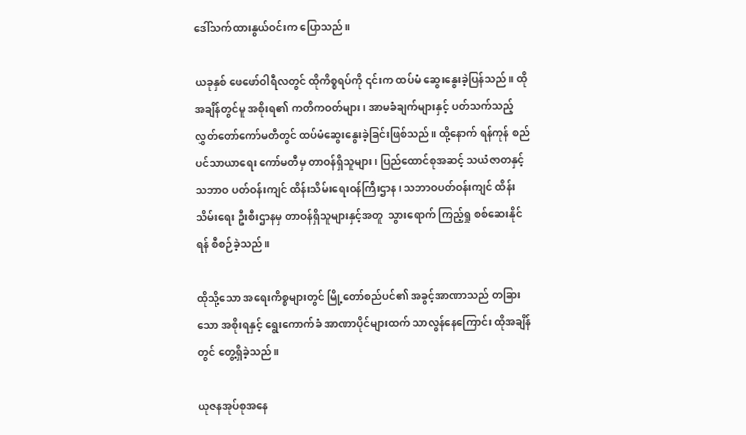ဒေါ်သက်ထားနွယ်ဝင်းက ပြောသည်။

ယခုနှစ် ဖေဖော်ဝါရီလတွင် ထိုကိစ္စရပ်ကို ၎င်းက ထပ်မံ ဆွေးနွေးခဲ့ပြန်သည်။ ထိုအချိန်တွင်မူ အစိုးရ၏ ကတိကဝတ်များ၊ အာမခံချက်များနှင့် ပတ်သက်သည့် လွှတ်တော်ကော်မတီတွင် ထပ်မံဆွေးနွေးခဲ့ခြင်းဖြစ်သည်။ ထို့နောက် ရန်ကုန် စည်ပင်သာယာရေး ကော်မတီမှ တာဝန်ရှိသူများ၊ ပြည်ထောင်စုအဆင့် သယံဇာတနှင့် သဘာဝ ပတ်ဝန်းကျင် ထိန်းသိမ်းရေးဝန်ကြီးဌာန၊ သဘာဝပတ်ဝန်းကျင် ထိန်းသိမ်းရေး ဦးစီးဌာနမှ တာဝန်ရှိသူများနှင့်အတူ  သွားရောက် ကြည့်ရှု စစ်ဆေးနိုင်ရန် စီစဉ်ခဲ့သည်။

ထိုသို့သော အရေးကိစ္စများတွင် မြို့တော်စည်ပင်၏ အခွင့်အာဏာသည် တခြားသော အစိုးရနှင့် ရွေးကောက်ခံ အာဏာပိုင်များထက် သာလွန်နေကြောင်း ထိုအချိန်တွင် တွေ့ရှိခဲ့သည်။

ယုဇနအုပ်စုအနေ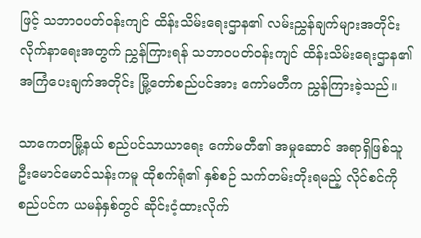ဖြင့် သဘာဝပတ်ဝန်းကျင် ထိန်းသိမ်းရေးဌာန၏ လမ်းညွှန်ချက်များအတိုင်း လိုက်နာရေးအတွက် ညွှန်ကြားရန် သဘာဝပတ်ဝန်းကျင် ထိန်းသိမ်းရေးဌာန၏ အကြံပေးချက်အတိုင်း မြို့တော်စည်ပင်အား ကော်မတီက ညွှန်ကြားခဲ့သည်။

သာကေတမြို့နယ် စည်ပင်သာယာရေး ကော်မတီ၏ အမှုဆောင် အရာရှိဖြစ်သူ ဦးမောင်မောင်သန်းကမူ ထိုစက်ရုံ၏ နှစ်စဉ် သက်တမ်းတိုးရမည့် လိုင်စင်ကို စည်ပင်က ယမန်နှစ်တွင် ဆိုင်းငံ့ထားလိုက်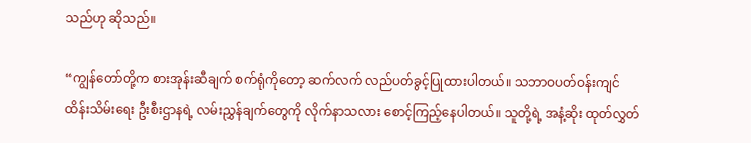သည်ဟု ဆိုသည်။

“ကျွန်တော်တို့က စားအုန်းဆီချက် စက်ရုံကိုတော့ ဆက်လက် လည်ပတ်ခွင့်ပြုထားပါတယ်။ သဘာဝပတ်ဝန်းကျင် ထိန်းသိမ်းရေး ဦးစီးဌာနရဲ့ လမ်းညွှန်ချက်တွေကို လိုက်နာသလား စောင့်ကြည့်နေပါတယ်။ သူတို့ရဲ့ အနံ့ဆိုး ထုတ်လွှတ်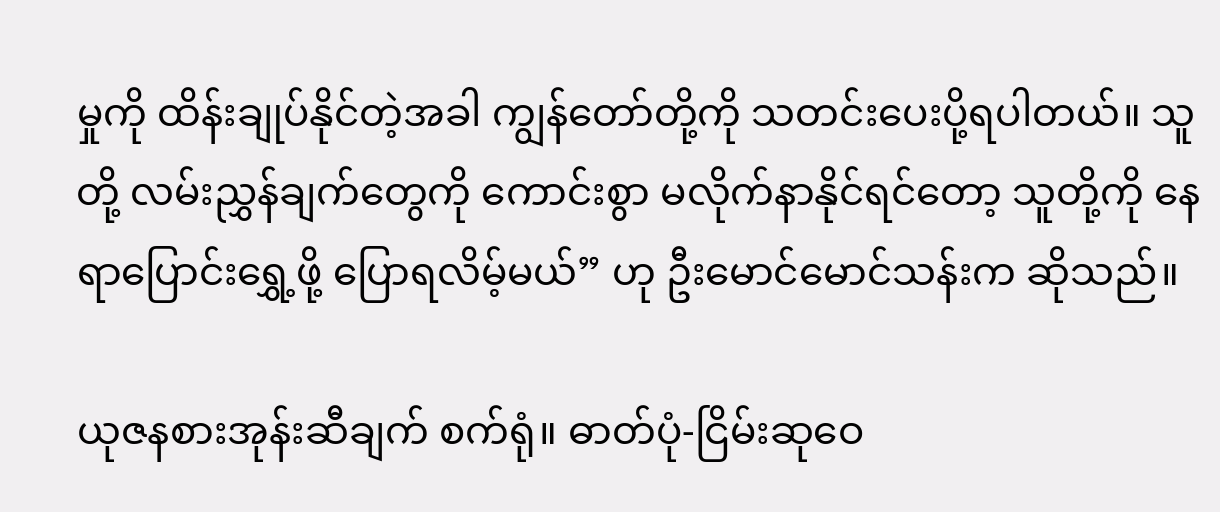မှုကို ထိန်းချုပ်နိုင်တဲ့အခါ ကျွန်တော်တို့ကို သတင်းပေးပို့ရပါတယ်။ သူတို့ လမ်းညွှန်ချက်တွေကို ကောင်းစွာ မလိုက်နာနိုင်ရင်တော့ သူတို့ကို နေရာပြောင်းရွှေ့ဖို့ ပြောရလိမ့်မယ်” ဟု ဦးမောင်မောင်သန်းက ဆိုသည်။

ယုဇနစားအုန်းဆီချက် စက်ရုံ။ ဓာတ်ပုံ-ငြိမ်းဆုဝေ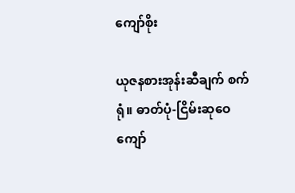ကျော်စိုး

ယုဇနစားအုန်းဆီချက် စက်ရုံ။ ဓာတ်ပုံ-ငြိမ်းဆုဝေကျော်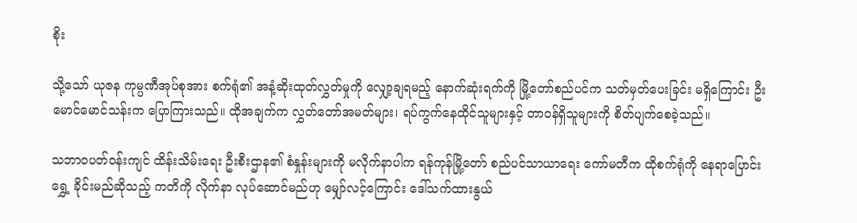စိုး

သို့သော် ယုဇန ကုမ္ပဏီအုပ်စုအား စက်ရုံ၏ အနံ့ဆိုးထုတ်လွှတ်မှုကို လျှော့ချရမည့် နောက်ဆုံးရက်ကို မြို့တော်စည်ပင်က သတ်မှတ်ပေးခြင်း မရှိကြောင်း ဦးမောင်မောင်သန်းက ပြောကြားသည်။ ထိုအချက်က လွှတ်တော်အမတ်များ၊ ရပ်ကွက်နေထိုင်သူများနှင့် တာဝန်ရှိသူများကို စိတ်ပျက်စေခဲ့သည်။

သဘာဝပတ်ဝန်းကျင် ထိန်းသိမ်းရေး ဦးစီးဌာန၏ စံနှုန်းများကို မလိုက်နာပါက ရန်ကုန်မြို့တော် စည်ပင်သာယာရေး ကော်မတီက ထိုစက်ရုံကို နေရာပြောင်းရွှေ့ ခိုင်းမည်ဆိုသည့် ကတိကို လိုက်နာ လုပ်ဆောင်မည်ဟု မျှော်လင့်ကြောင်း ဒေါ်သက်ထားနွယ်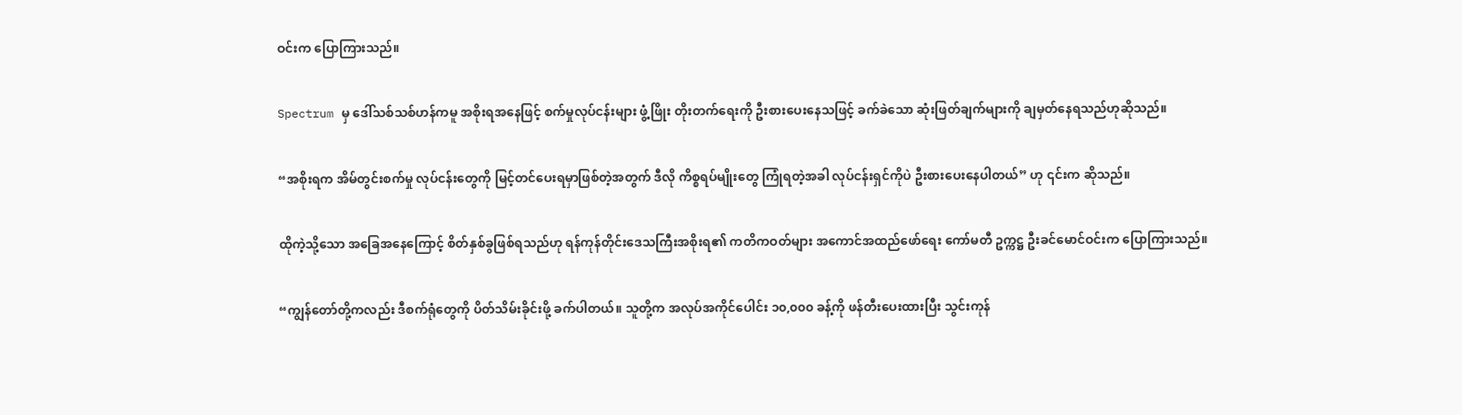ဝင်းက ပြောကြားသည်။

Spectrum မှ ဒေါ်သစ်သစ်ဟန်ကမူ အစိုးရအနေဖြင့် စက်မှုလုပ်ငန်းများ ဖွံ့ဖြိုး တိုးတက်ရေးကို ဦးစားပေးနေသဖြင့် ခက်ခဲသော ဆုံးဖြတ်ချက်များကို ချမှတ်နေရသည်ဟုဆိုသည်။

“အစိုးရက အိမ်တွင်းစက်မှု လုပ်ငန်းတွေကို မြင့်တင်ပေးရမှာဖြစ်တဲ့အတွက် ဒီလို ကိစ္စရပ်မျိုးတွေ ကြုံရတဲ့အခါ လုပ်ငန်းရှင်ကိုပဲ ဦးစားပေးနေပါတယ်” ဟု ၎င်းက ဆိုသည်။

ထိုကဲ့သို့သော အခြေအနေကြောင့် စိတ်နှစ်ခွဖြစ်ရသည်ဟု ရန်ကုန်တိုင်းဒေသကြီးအစိုးရ၏ ကတိကဝတ်များ အကောင်အထည်ဖော်ရေး ကော်မတီ ဥက္ကဋ္ဌ ဦးခင်မောင်ဝင်းက ပြောကြားသည်။

“ကျွန်တော်တို့ကလည်း ဒီစက်ရုံတွေကို ပိတ်သိမ်းခိုင်းဖို့ ခက်ပါတယ်။ သူတို့က အလုပ်အကိုင်ပေါင်း ၁၀,၀၀၀ ခန့်ကို ဖန်တီးပေးထားပြီး သွင်းကုန်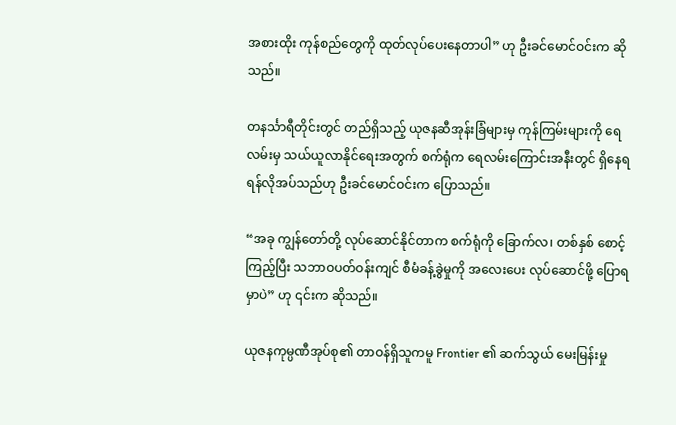အစားထိုး ကုန်စည်တွေကို ထုတ်လုပ်ပေးနေတာပါ” ဟု ဦးခင်မောင်ဝင်းက ဆိုသည်။

တနင်္သာရီတိုင်းတွင် တည်ရှိသည့် ယုဇနဆီအုန်းခြံများမှ ကုန်ကြမ်းများကို ရေလမ်းမှ သယ်ယူလာနိုင်ရေးအတွက် စက်ရုံက ရေလမ်းကြောင်းအနီးတွင် ရှိနေရရန်လိုအပ်သည်ဟု ဦးခင်မောင်ဝင်းက ပြောသည်။

“အခု ကျွန်တော်တို့ လုပ်ဆောင်နိုင်တာက စက်ရုံကို ခြောက်လ၊ တစ်နှစ် စောင့်ကြည့်ပြီး သဘာဝပတ်ဝန်းကျင် စီမံခန့်ခွဲမှုကို အလေးပေး လုပ်ဆောင်ဖို့ ပြောရမှာပဲ” ဟု ၎င်းက ဆိုသည်။

ယုဇနကုမ္ပဏီအုပ်စု၏ တာဝန်ရှိသူကမူ Frontier ၏ ဆက်သွယ် မေးမြန်းမှု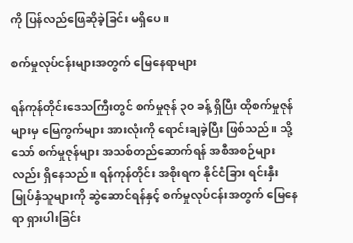ကို ပြန်လည်ဖြေဆိုခဲ့ခြင်း မရှိပေ။

စက်မှုလုပ်ငန်းများအတွက် မြေနေရာများ

ရန်ကုန်တိုင်းဒေသကြီးတွင် စက်မှုဇုန် ၃၀ ခန့် ရှိပြီး ထိုစက်မှုဇုန်များမှ မြေကွက်များ အားလုံးကို ရောင်းချခဲ့ပြီး ဖြစ်သည်။ သို့သော် စက်မှုဇုန်များ အသစ်တည်ဆောက်ရန် အစီအစဉ်များလည်း ရှိနေသည်။ ရန်ကုန်တိုင်း အစိုးရက နိုင်ငံခြား ရင်းနှီးမြုပ်နှံသူများကို ဆွဲဆောင်ရန်နှင့် စက်မှုလုပ်ငန်းအတွက် မြေနေရာ ရှားပါးခြင်း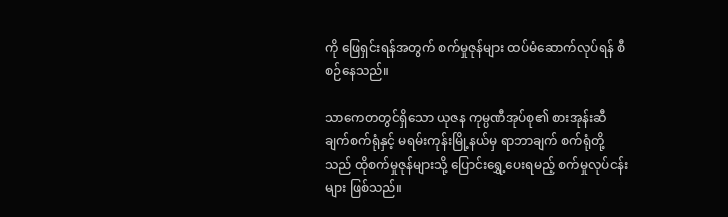ကို ဖြေရှင်းရန်အတွက် စက်မှုဇုန်များ ထပ်မံဆောက်လုပ်ရန် စီစဉ်နေသည်။

သာကေတတွင်ရှိသော ယုဇန ကုမ္ပဏီအုပ်စု၏ စားအုန်းဆီချက်စက်ရုံနှင့် မရမ်းကုန်းမြို့နယ်မှ ရာဘာချက် စက်ရုံတို့သည် ထိုစက်မှုဇုန်များသို့ ပြောင်းရွှေ့ပေးရမည့် စက်မှုလုပ်ငန်းများ ဖြစ်သည်။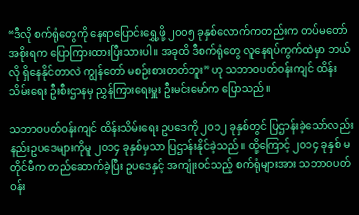“ဒီလို စက်ရုံတွေကို နေရာပြောင်းရွှေ့ဖို့ ၂၀၀၅ ခုနှစ်လောက်ကတည်းက တပ်မတော်အစိုးရက ပြောကြားထားပြီးသားပါ။ အခုထိ ဒီစက်ရုံတွေ လူနေရပ်ကွက်ထဲမှာ ဘယ်လို ရှိနေနိုင်တာလဲ ကျွန်တော် မစဉ်းစားတတ်ဘူး” ဟု သဘာဝပတ်ဝန်းကျင် ထိန်းသိမ်းရေး ဦးစီးဌာနမှ ညွှန်ကြားရေးမှူး ဦးမင်းမော်က ပြောသည်။

သဘာဝပတ်ဝန်းကျင် ထိန်းသိမ်းရေး ဥပဒေကို ၂၀၁၂ ခုနှစ်တွင် ပြဌာန်းခဲ့သော်လည်း နည်းဥပဒေများကိုမူ ၂၀၁၄ ခုနှစ်မှသာ ပြဌာန်းနိုင်ခဲ့သည်။ ထို့ကြောင့် ၂၀၁၄ ခုနှစ် မတိုင်မီက တည်ဆောက်ခဲ့ပြီး ဥပဒေနှင့် အကျုံးဝင်သည့် စက်ရုံများအား သဘာဝပတ်ဝန်း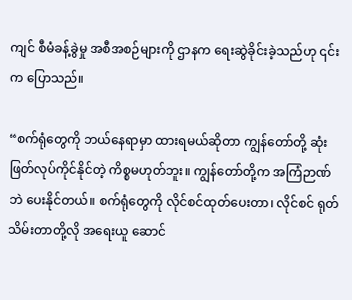ကျင် စီမံခန့်ခွဲမှု အစီအစဉ်များကို ဌာနက ရေးဆွဲခိုင်းခဲ့သည်ဟု ၎င်းက ပြောသည်။

“စက်ရုံတွေကို ဘယ်နေရာမှာ ထားရမယ်ဆိုတာ ကျွန်တော်တို့ ဆုံးဖြတ်လုပ်ကိုင်နိုင်တဲ့ ကိစ္စမဟုတ်ဘူး။ ကျွန်တော်တို့က အကြံဉာဏ်ဘဲ ပေးနိုင်တယ်။ စက်ရုံတွေကို လိုင်စင်ထုတ်ပေးတာ၊ လိုင်စင် ရုတ်သိမ်းတာတို့လို အရေးယူ ဆောင်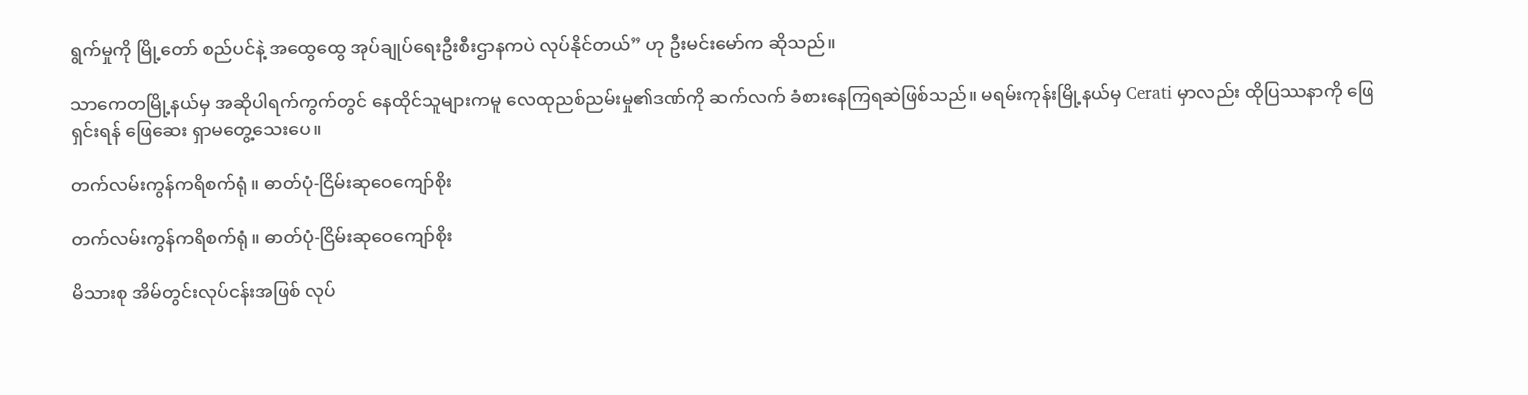ရွက်မှုကို မြို့တော် စည်ပင်နဲ့ အထွေထွေ အုပ်ချုပ်ရေးဦးစီးဌာနကပဲ လုပ်နိုင်တယ်” ဟု ဦးမင်းမော်က ဆိုသည်။

သာကေတမြို့နယ်မှ အဆိုပါရက်ကွက်တွင် နေထိုင်သူများကမူ လေထုညစ်ညမ်းမှု၏ဒဏ်ကို ဆက်လက် ခံစားနေကြရဆဲဖြစ်သည်။ မရမ်းကုန်းမြို့နယ်မှ Cerati မှာလည်း ထိုပြဿနာကို ဖြေရှင်းရန် ဖြေဆေး ရှာမတွေ့သေးပေ။

တက်လမ်းကွန်ကရိစက်ရုံ။ ဓာတ်ပုံ-ငြိမ်းဆုဝေကျော်စိုး

တက်လမ်းကွန်ကရိစက်ရုံ။ ဓာတ်ပုံ-ငြိမ်းဆုဝေကျော်စိုး

မိသားစု အိမ်တွင်းလုပ်ငန်းအဖြစ် လုပ်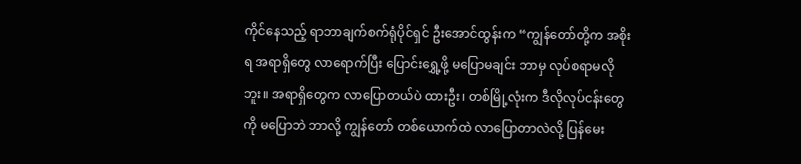ကိုင်နေသည့် ရာဘာချက်စက်ရုံပိုင်ရှင် ဦးအောင်ထွန်းက “ကျွန်တော်တို့က အစိုးရ အရာရှိတွေ လာရောက်ပြီး ပြောင်းရွှေ့ဖို့ မပြောမချင်း ဘာမှ လုပ်စရာမလိုဘူး။ အရာရှိတွေက လာပြောတယ်ပဲ ထားဦး၊ တစ်မြို့လုံးက ဒီလိုလုပ်ငန်းတွေကို မပြောဘဲ ဘာလို့ ကျွန်တော် တစ်ယောက်ထဲ လာပြောတာလဲလို့ ပြန်မေး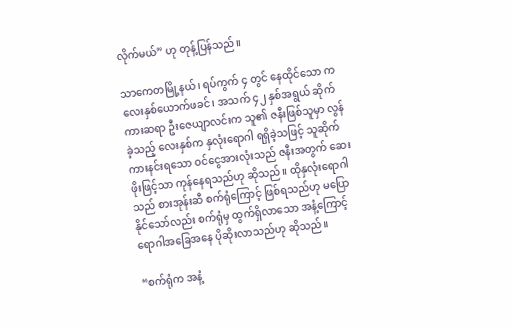လိုက်မယ်” ဟု တုန့်ပြန်သည်။

သာကေတမြို့နယ်၊ ရပ်ကွက် ၄ တွင် နေထိုင်သော ကလေးနှစ်ယောက်ဖခင်၊ အသက် ၄၂ နှစ်အရွယ် ဆိုက်ကားဆရာ ဦးဇေယျာလင်းက သူ၏ ဇနီးဖြစ်သူမှာ လွန်ခဲ့သည့် လေးနှစ်က နှလုံးရောဂါ ရရှိခဲ့သဖြင့် သူဆိုက်ကားနင်းရသော ဝင်ငွေအားလုံးသည် ဇနီးအတွက် ဆေးဖိုးဖြင့်သာ ကုန်နေရသည်ဟု ဆိုသည်။ ထိုနှလုံးရောဂါသည် စားအုန်းဆီ စက်ရုံကြောင့် ဖြစ်ရသည်ဟု မပြောနိုင်သော်လည်း စက်ရုံမှ ထွက်ရှိလာသော အနံ့ကြောင့် ရောဂါအခြေအနေ ပိုဆိုးလာသည်ဟု ဆိုသည်။

“စက်ရုံက အနံ့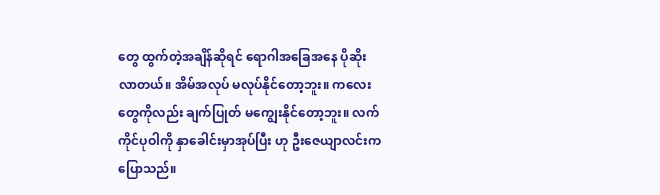တွေ ထွက်တဲ့အချိန်ဆိုရင် ရောဂါအခြေအနေ ပိုဆိုးလာတယ်။ အိမ်အလုပ် မလုပ်နိုင်တော့ဘူး။ ကလေးတွေကိုလည်း ချက်ပြုတ် မကျွေးနိုင်တော့ဘူး။ လက်ကိုင်ပုဝါကို နှာခေါင်းမှာအုပ်ပြီး ဟု ဦးဇေယျာလင်းကပြောသည်။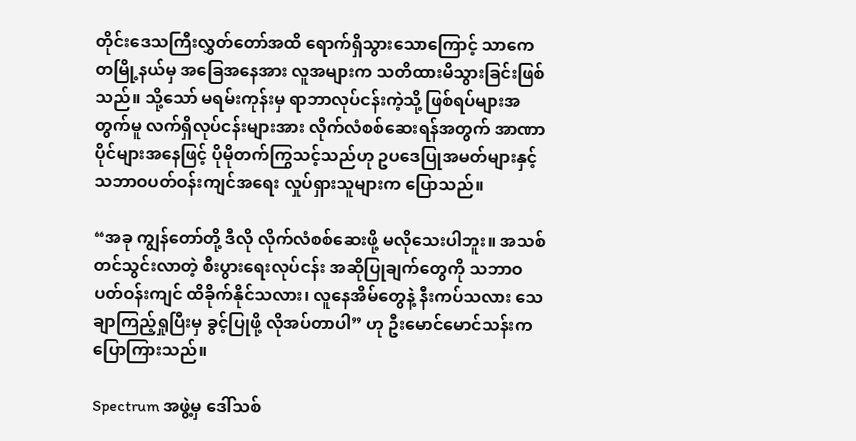တိုင်းဒေသကြီးလွှတ်တော်အထိ ရောက်ရှိသွားသောကြောင့် သာကေတမြို့နယ်မှ အခြေအနေအား လူအများက သတိထားမိသွားခြင်းဖြစ်သည်။ သို့သော် မရမ်းကုန်းမှ ရာဘာလုပ်ငန်းကဲ့သို့ ဖြစ်ရပ်များအတွက်မူ လက်ရှိလုပ်ငန်းများအား လိုက်လံစစ်ဆေးရန်အတွက် အာဏာပိုင်များအနေဖြင့် ပိုမိုတက်ကြွသင့်သည်ဟု ဥပဒေပြုအမတ်များနှင့် သဘာဝပတ်ဝန်းကျင်အရေး လှုပ်ရှားသူများက ပြောသည်။

“အခု ကျွန်တော်တို့ ဒီလို လိုက်လံစစ်ဆေးဖို့ မလိုသေးပါဘူး။ အသစ် တင်သွင်းလာတဲ့ စီးပွားရေးလုပ်ငန်း အဆိုပြုချက်တွေကို သဘာဝပတ်ဝန်းကျင် ထိခိုက်နိုင်သလား၊ လူနေအိမ်တွေနဲ့ နီးကပ်သလား သေချာကြည့်ရှုပြီးမှ ခွင့်ပြုဖို့ လိုအပ်တာပါ” ဟု ဦးမောင်မောင်သန်းက ပြောကြားသည်။

Spectrum အဖွဲ့မှ ဒေါ်သစ်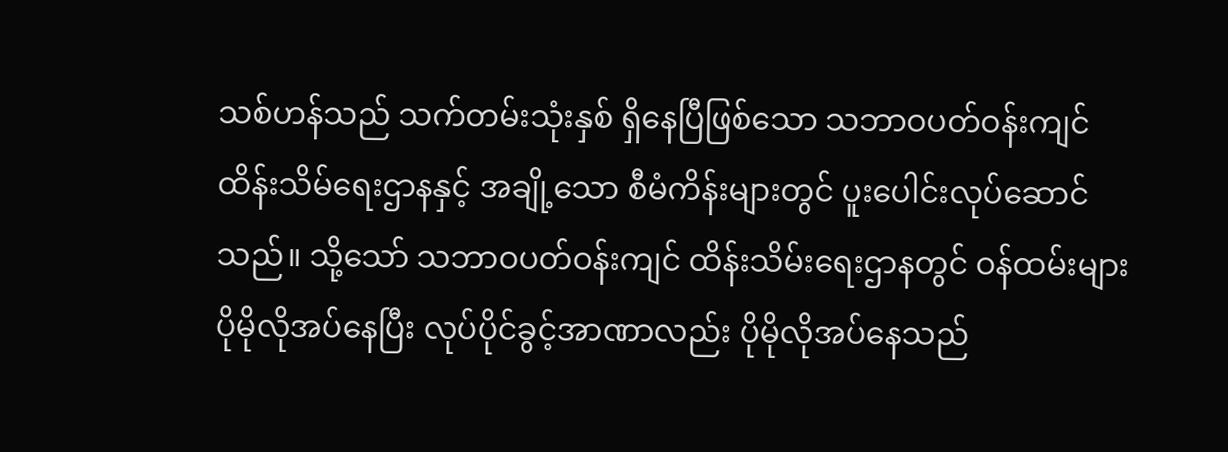သစ်ဟန်သည် သက်တမ်းသုံးနှစ် ရှိနေပြီဖြစ်သော သဘာဝပတ်ဝန်းကျင် ထိန်းသိမ်ရေးဌာနနှင့် အချို့သော စီမံကိန်းများတွင် ပူးပေါင်းလုပ်ဆောင်သည်။ သို့သော် သဘာဝပတ်ဝန်းကျင် ထိန်းသိမ်းရေးဌာနတွင် ဝန်ထမ်းများ ပိုမိုလိုအပ်နေပြီး လုပ်ပိုင်ခွင့်အာဏာလည်း ပိုမိုလိုအပ်နေသည်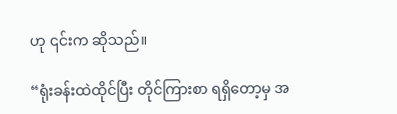ဟု ၎င်းက ဆိုသည်။

“ရုံးခန်းထဲထိုင်ပြီး တိုင်ကြားစာ ရရှိတော့မှ အ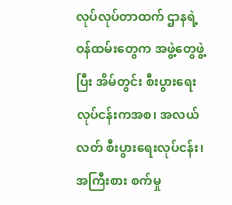လုပ်လုပ်တာထက် ဌာနရဲ့ ဝန်ထမ်းတွေက အဖွဲ့တွေဖွဲ့ပြီး အိမ်တွင်း စီးပွားရေး လုပ်ငန်းကအစ၊ အလယ်လတ် စီးပွားရေးလုပ်ငန်း၊ အကြီးစား စက်မှု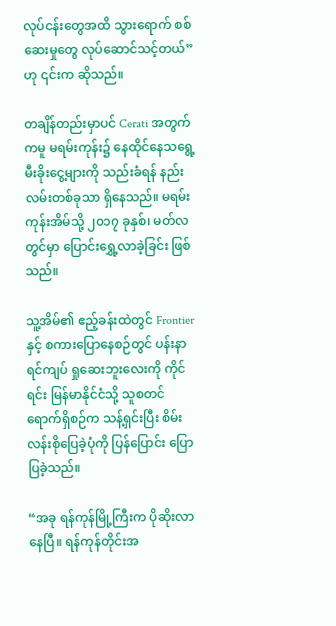လုပ်ငန်းတွေအထိ သွားရောက် စစ်ဆေးမှုတွေ လုပ်ဆောင်သင့်တယ်” ဟု ၎င်းက ဆိုသည်။

တချိန်တည်းမှာပင် Cerati အတွက်ကမူ မရမ်းကုန်း၌ နေထိုင်နေသရွေ့ မီးခိုးငွေ့များကို သည်းခံရန် နည်းလမ်းတစ်ခုသာ ရှိနေသည်။ မရမ်းကုန်းအိမ်သို့ ၂၀၁၇ ခုနှစ်၊ မတ်လတွင်မှာ ပြောင်းရွှေ့လာခဲ့ခြင်း ဖြစ်သည်။

သူ့အိမ်၏ ဧည့်ခန်းထဲတွင် Frontier နှင့် စကားပြောနေစဉ်တွင် ပန်းနာရင်ကျပ် ရှုဆေးဘူးလေးကို ကိုင်ရင်း မြန်မာနိုင်ငံသို့ သူစတင် ရောက်ရှိစဉ်က သန့်ရှင်းပြီး စိမ်းလန်းစိုပြေခဲ့ပုံကို ပြန်ပြောင်း ပြောပြခဲ့သည်။

“အခု ရန်ကုန်မြို့ကြီးက ပိုဆိုးလာနေပြီ။ ရန်ကုန်တိုင်းအ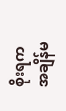စိုးရက အချိန်မ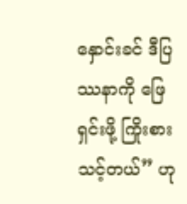နှောင်းခင် ဒီပြဿနာကို ဖြေရှင်းဖို့ ကြိုးစားသင့်တယ်” ဟု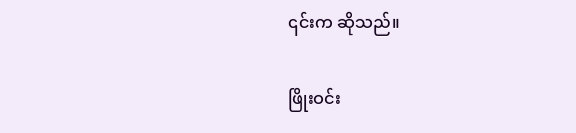၎င်းက ဆိုသည်။

ဖြိုးဝင်း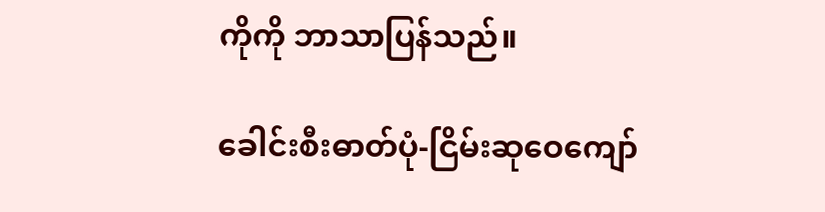ကိုကို ဘာသာပြန်သည်။

ခေါင်းစီးဓာတ်ပုံ-ငြိမ်းဆုဝေကျော်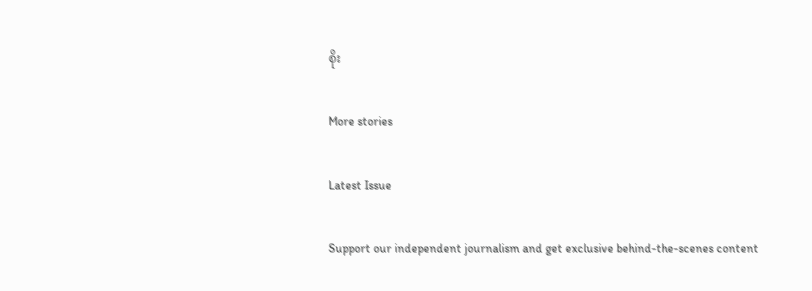စိုး

More stories

Latest Issue

Support our independent journalism and get exclusive behind-the-scenes content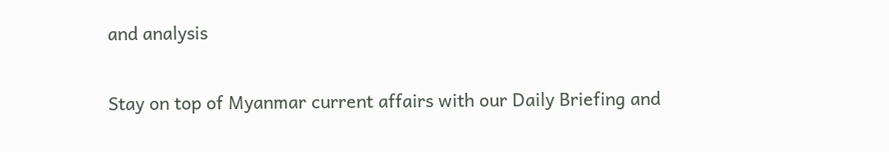and analysis

Stay on top of Myanmar current affairs with our Daily Briefing and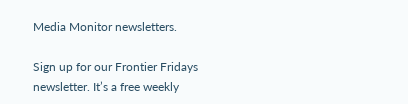Media Monitor newsletters.

Sign up for our Frontier Fridays newsletter. It’s a free weekly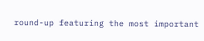round-up featuring the most important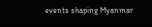events shaping Myanmar